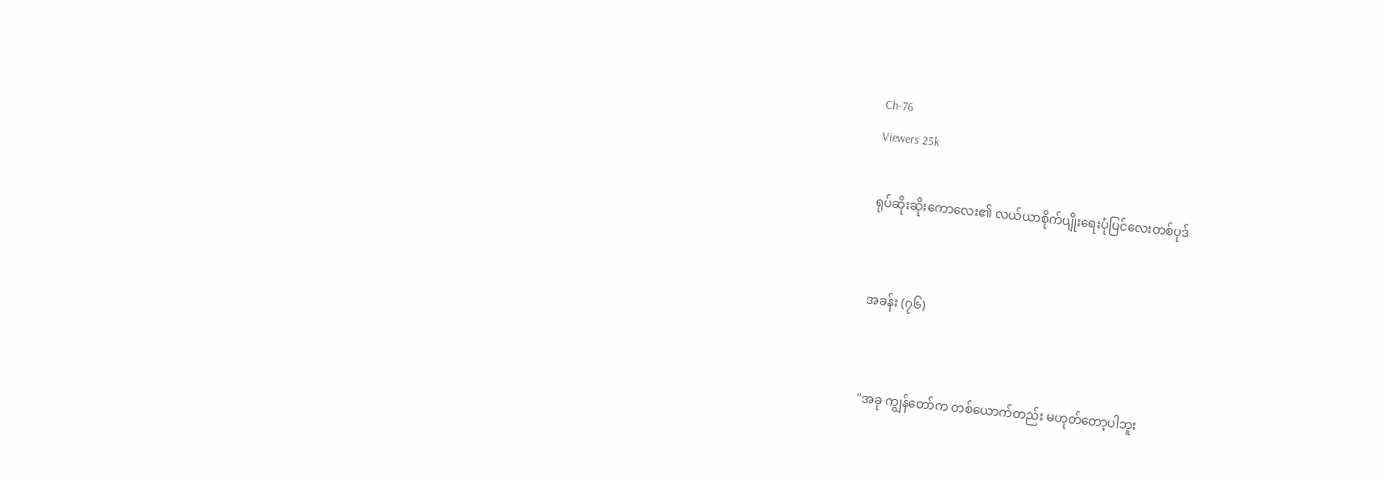Ch-76
Viewers 25k

ရုပ်ဆိုးဆိုးကောလေး၏ လယ်ယာစိုက်ပျိုးရေးပုံပြင်လေးတစ်ပုဒ်


အခန်း (၇၆)


"အခု ကျွန်တော်က တစ်ယောက်တည်း မဟုတ်တော့ပါဘူး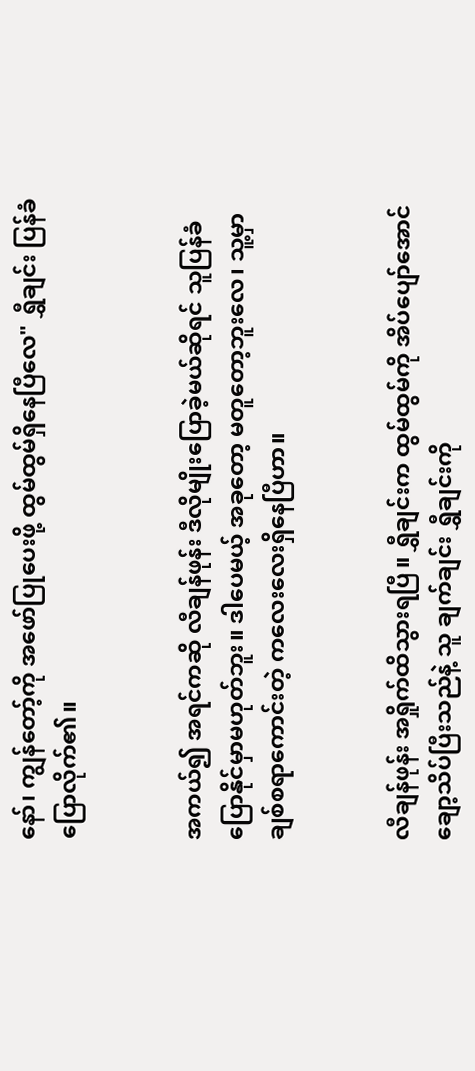နော်၊ ကျွန်တော့်ကို အဖော်ပြုပေးဖို့ ထွမ်ထွမ်ရှိနေပြီလေ" ရွှီချင်း ပြန်ခံပြောလိုက်၏။


အကယ်၍ အရင်ကဆို လီချန်ဖုန်း ဒီလိုမျိုးပြောခဲ့မယ်ဆိုရင် သူပြန်ခံပြောနိုင်မှာမဟုတ်ဘူး။ ဒါပေမယ့် အခုတော့ မတူတော့ဘူးလေ၊ သူ့မှာ ချစ်စရာကောင်းတဲ့ ကလေးလေးရှိနေပြီဟာ။


လီချန်ဖုန်း အရှိုက်ထိသွားရပြီ။ ရွှီချင်းက ထွမ်ထွမ်ကို အိပ်ပျော်အောင် ချော့သိပ်ပြီးသည်နဲ့ သူ ချက်ချင်း ရွှီချင်းကို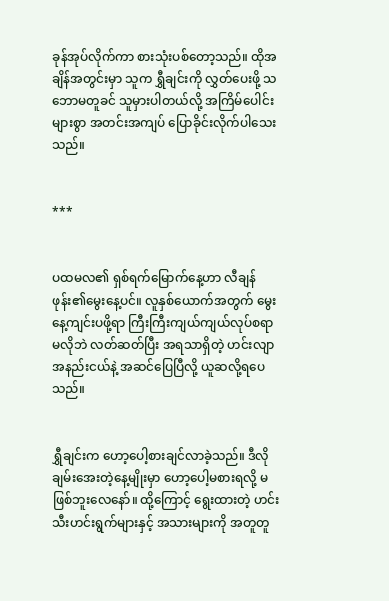ခုန်အုပ်လိုက်ကာ စားသုံးပစ်တော့သည်။ ထိုအချိန်အတွင်းမှာ သူက ရွှီချင်းကို လွှတ်ပေးဖို့ သဘောမတူခင် သူမှားပါတယ်လို့ အကြိမ်ပေါင်းများစွာ အတင်းအကျပ် ပြောခိုင်းလိုက်ပါသေးသည်။


***


ပထမလ၏ ရှစ်ရက်မြောက်နေ့ဟာ လီချန်ဖုန်း၏မွေးနေ့ပင်။ လူနှစ်ယောက်အတွက် မွေးနေ့ကျင်းပဖို့ရာ ကြီးကြီးကျယ်ကျယ်လုပ်စရာမလိုဘဲ လတ်ဆတ်ပြီး အရသာရှိတဲ့ ဟင်းလျာအနည်းငယ်နဲ့ အဆင်ပြေပြီလို့ ယူဆလို့ရပေသည်။


ရွှီချင်းက ဟော့ပေါ့စားချင်လာခဲ့သည်။ ဒီလိုချမ်းအေးတဲ့နေ့မျိုးမှာ ဟော့ပေါ့မစားရလို့ မဖြစ်ဘူးလေနော်။ ထို့ကြောင့် ရွေးထားတဲ့ ဟင်းသီးဟင်းရွက်များနှင့် အသားများကို အတူတူ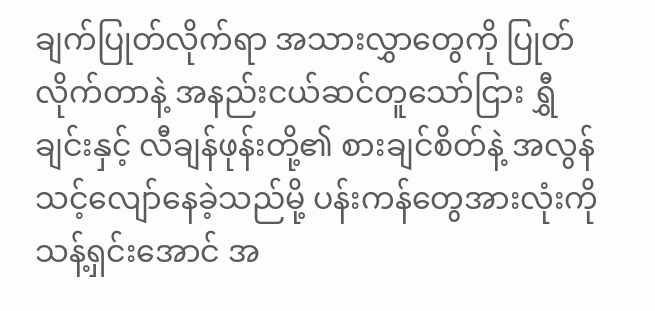ချက်ပြုတ်လိုက်ရာ အသားလွှာတွေကို ပြုတ်လိုက်တာနဲ့ အနည်းငယ်ဆင်တူသော်ငြား ရွှီချင်းနှင့် လီချန်ဖုန်းတို့၏ စားချင်စိတ်နဲ့ အလွန်သင့်လျော်နေခဲ့သည်မို့ ပန်းကန်တွေအားလုံးကို သန့်ရှင်းအောင် အ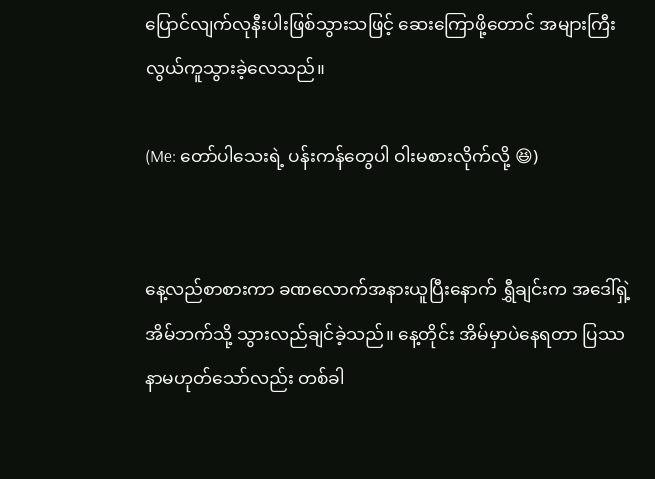ပြောင်လျက်လုနီးပါးဖြစ်သွားသဖြင့် ဆေးကြောဖို့တောင် အများကြီး လွယ်ကူသွားခဲ့လေသည်။

(Me: တော်ပါသေးရဲ့ ပန်းကန်တွေပါ ဝါးမစားလိုက်လို့ 😆)


နေ့လည်စာစားကာ ခဏလောက်အနားယူပြီးနောက် ရွှီချင်းက အဒေါ်ရှဲ့အိမ်ဘက်သို့ သွားလည်ချင်ခဲ့သည်။ နေ့တိုင်း အိမ်မှာပဲနေရတာ ပြဿနာမဟုတ်သော်လည်း တစ်ခါ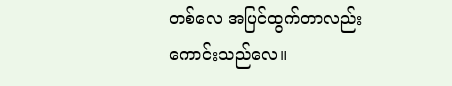တစ်လေ အပြင်ထွက်တာလည်း ကောင်းသည်လေ။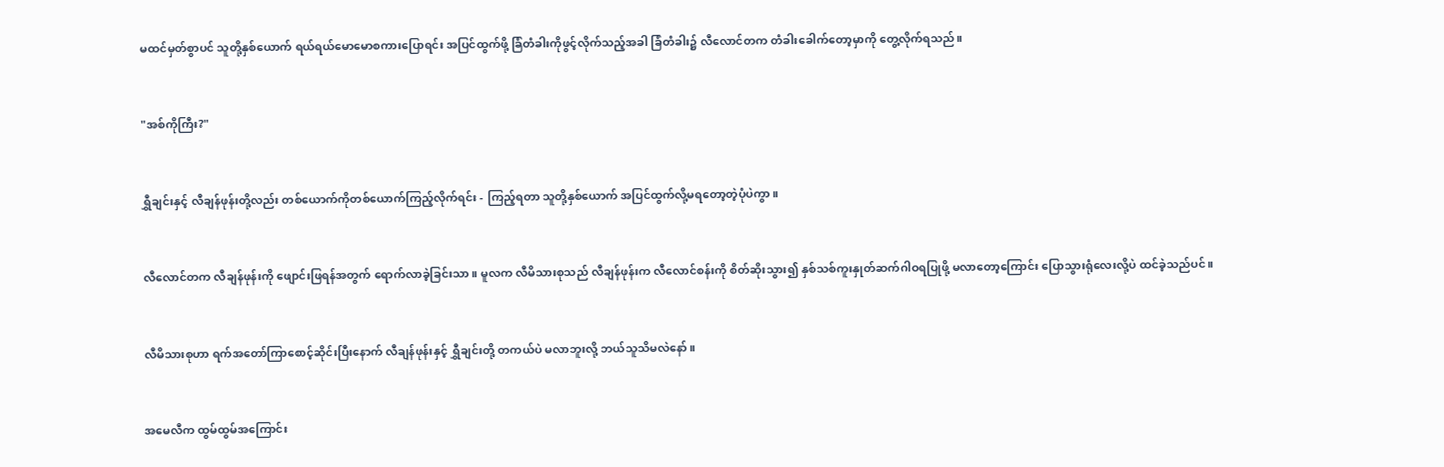မထင်မှတ်စွာပင် သူတို့နှစ်ယောက် ရယ်ရယ်မောမောစကားပြောရင်း အပြင်ထွက်ဖို့ ခြံတံခါးကိုဖွင့်လိုက်သည့်အခါ ခြံတံခါး၌ လီလောင်တက တံခါးခေါက်တော့မှာကို တွေ့လိုက်ရသည်။


"အစ်ကိုကြီး?"


ရွှီချင်းနှင့် လီချန်ဖုန်းတို့လည်း တစ်ယောက်ကိုတစ်ယောက်ကြည့်လိုက်ရင်း - ကြည့်ရတာ သူတို့နှစ်ယောက် အပြင်ထွက်လို့မရတော့တဲ့ပုံပဲကွာ။


လီလောင်တက လီချန်ဖုန်းကို ဖျောင်းဖြရန်အတွက် ရောက်လာခဲ့ခြင်းသာ။ မူလက လီမိသားစုသည် လီချန်ဖုန်းက လီလောင်စန်းကို စိတ်ဆိုးသွား၍ နှစ်သစ်ကူးနှုတ်ဆက်ဂါဝရပြုဖို့ မလာတော့ကြောင်း ပြောသွားရုံလေးလို့ပဲ ထင်ခဲ့သည်ပင်။


လီမိသားစုဟာ ရက်အတော်ကြာစောင့်ဆိုင်းပြီးနောက် လီချန်ဖုန်းနှင့် ရွှီချင်းတို့ တကယ်ပဲ မလာဘူးလို့ ဘယ်သူသိမလဲနော်။


အမေလီက ထွမ်ထွမ်အကြောင်း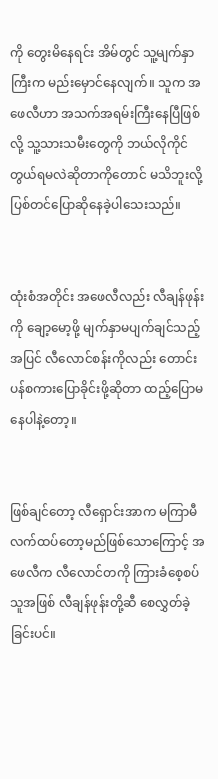ကို တွေးမိနေရင်း အိမ်တွင် သူ့မျက်နှာကြီးက မည်းမှောင်နေလျက်။ သူက အဖေလီဟာ အသက်အရမ်းကြီးနေပြီဖြစ်လို့ သူ့သားသမီးတွေကို ဘယ်လိုကိုင်တွယ်ရမလဲဆိုတာကိုတောင် မသိဘူးလို့ ပြစ်တင်ပြောဆိုနေခဲ့ပါသေးသည်။


ထုံးစံအတိုင်း အဖေလီလည်း လီချန်ဖုန်းကို ချော့မော့ဖို့ မျက်နှာမပျက်ချင်သည့်အပြင် လီလောင်စန်းကိုလည်း တောင်းပန်စကားပြောခိုင်းဖို့ဆိုတာ ထည့်ပြောမနေပါနဲ့တော့။


ဖြစ်ချင်တော့ လီရှောင်းအာက မကြာမီ လက်ထပ်တော့မည်ဖြစ်သောကြောင့် အဖေလီက လီလောင်တကို ကြားခံစေ့စပ်သူအဖြစ် လီချန်ဖုန်းတို့ဆီ စေလွှတ်ခဲ့ခြင်းပင်။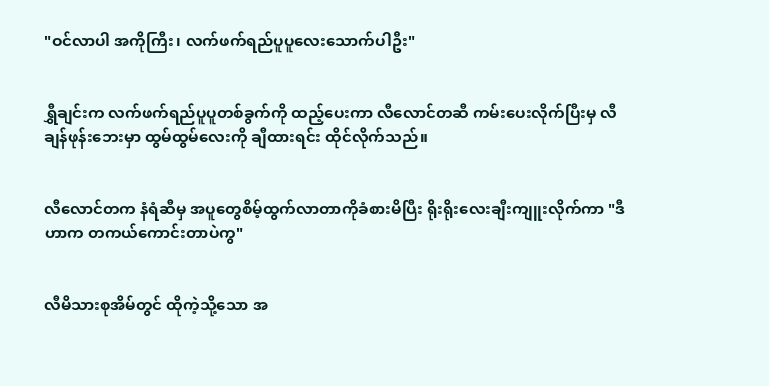"ဝင်လာပါ အကိုကြီး၊ လက်ဖက်ရည်ပူပူလေးသောက်ပါဦး"


ရွှီချင်းက လက်ဖက်ရည်ပူပူတစ်ခွက်ကို ထည့်ပေးကာ လီလောင်တဆီ ကမ်းပေးလိုက်ပြီးမှ လီချန်ဖုန်းဘေးမှာ ထွမ်ထွမ်လေးကို ချီထားရင်း ထိုင်လိုက်သည်။


လီလောင်တက နံရံဆီမှ အပူတွေစိမ့်ထွက်လာတာကိုခံစားမိပြီး ရိုးရိုးလေးချီးကျူးလိုက်ကာ "ဒီဟာက တကယ်ကောင်းတာပဲကွ"


လီမိသားစုအိမ်တွင် ထိုကဲ့သို့သော အ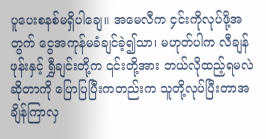ပူပေးစနစ်မရှိပါချေ။ အမေလီက ၄င်းကိုလုပ်ဖို့အတွက် ငွေအကုန်မခံချင်ခဲ့၍သာ၊ မဟုတ်ပါက လီချန်ဖုန်းနှင့် ရွှီချင်းတို့က ၎င်းတို့အား ဘယ်လိုထည့်ရမလဲဆိုတာကို ပြောပြပြီးကတည်းက သူတို့လုပ်ပြီးတာအချိန်ကြာလှ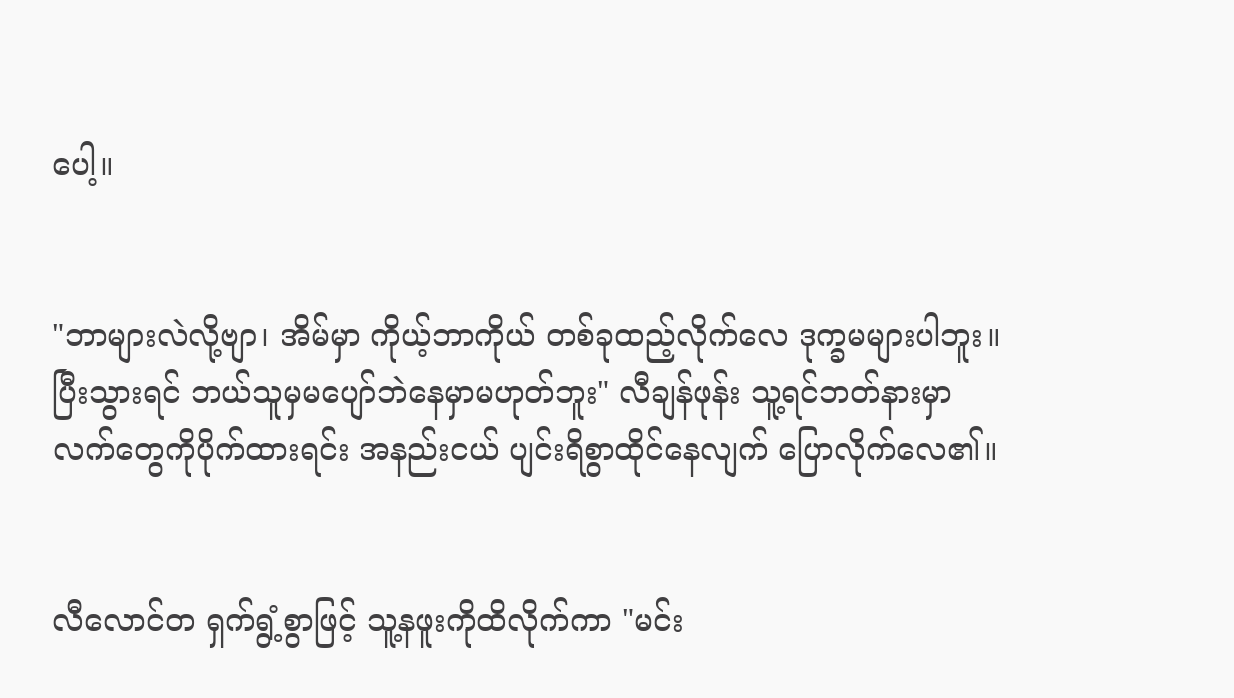ပေါ့။


"ဘာများလဲလို့ဗျာ၊ အိမ်မှာ ကိုယ့်ဘာကိုယ် တစ်ခုထည့်လိုက်လေ ဒုက္ခမများပါဘူး။ ပြီးသွားရင် ဘယ်သူမှမပျော်ဘဲနေမှာမဟုတ်ဘူး" လီချန်ဖုန်း သူ့ရင်ဘတ်နားမှာ လက်တွေကိုပိုက်ထားရင်း အနည်းငယ် ပျင်းရိစွာထိုင်နေလျက် ပြောလိုက်လေ၏။


လီလောင်တ ရှက်ရွံ့စွာဖြင့် သူ့နဖူးကိုထိလိုက်ကာ "မင်း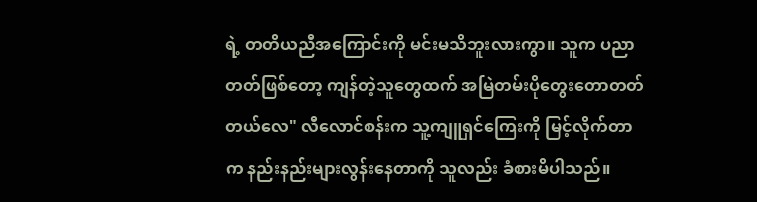ရဲ့ တတိယညီအကြောင်းကို မင်းမသိဘူးလားကွာ။ သူက ပညာတတ်ဖြစ်တော့ ကျန်တဲ့သူတွေထက် အမြဲတမ်းပိုတွေးတောတတ်တယ်လေ" လီလောင်စန်းက သူ့ကျူရှင်ကြေးကို မြင့်လိုက်တာက နည်းနည်းများလွန်းနေတာကို သူလည်း ခံစားမိပါသည်။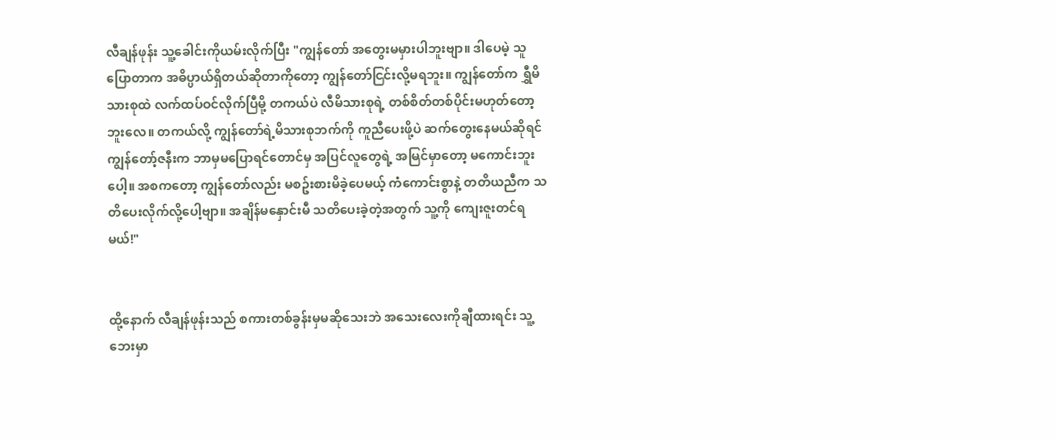လီချန်ဖုန်း သူ့ခေါင်းကိုယမ်းလိုက်ပြီး "ကျွန်တော် အတွေးမမှားပါဘူးဗျာ။ ဒါပေမဲ့ သူပြောတာက အဓိပ္ပာယ်ရှိတယ်ဆိုတာကိုတော့ ကျွန်တော်ငြင်းလို့မရဘူး။ ကျွန်တော်က ရွှီမိသားစုထဲ လက်ထပ်ဝင်လိုက်ပြီမို့ တကယ်ပဲ လီမိသားစုရဲ့ တစ်စိတ်တစ်ပိုင်းမဟုတ်တော့ဘူးလေ။ တကယ်လို့ ကျွန်တော်ရဲ့မိသားစုဘက်ကို ကူညီပေးဖို့ပဲ ဆက်တွေးနေမယ်ဆိုရင် ကျွန်တော့်ဇနီးက ဘာမှမပြောရင်တောင်မှ အပြင်လူတွေရဲ့ အမြင်မှာတော့ မကောင်းဘူးပေါ့။ အစကတော့ ကျွန်တော်လည်း မစဥ်းစားမိခဲ့ပေမယ့် ကံကောင်းစွာနဲ့ တတိယညီက သတိပေးလိုက်လို့ပေါ့ဗျာ။ အချိန်မနှောင်းမီ သတိပေးခဲ့တဲ့အတွက် သူ့ကို ကျေးဇူးတင်ရမယ်!"


ထို့နောက် လီချန်ဖုန်းသည် စကားတစ်ခွန်းမှမဆိုသေးဘဲ အသေးလေးကိုချီထားရင်း သူ့ဘေးမှာ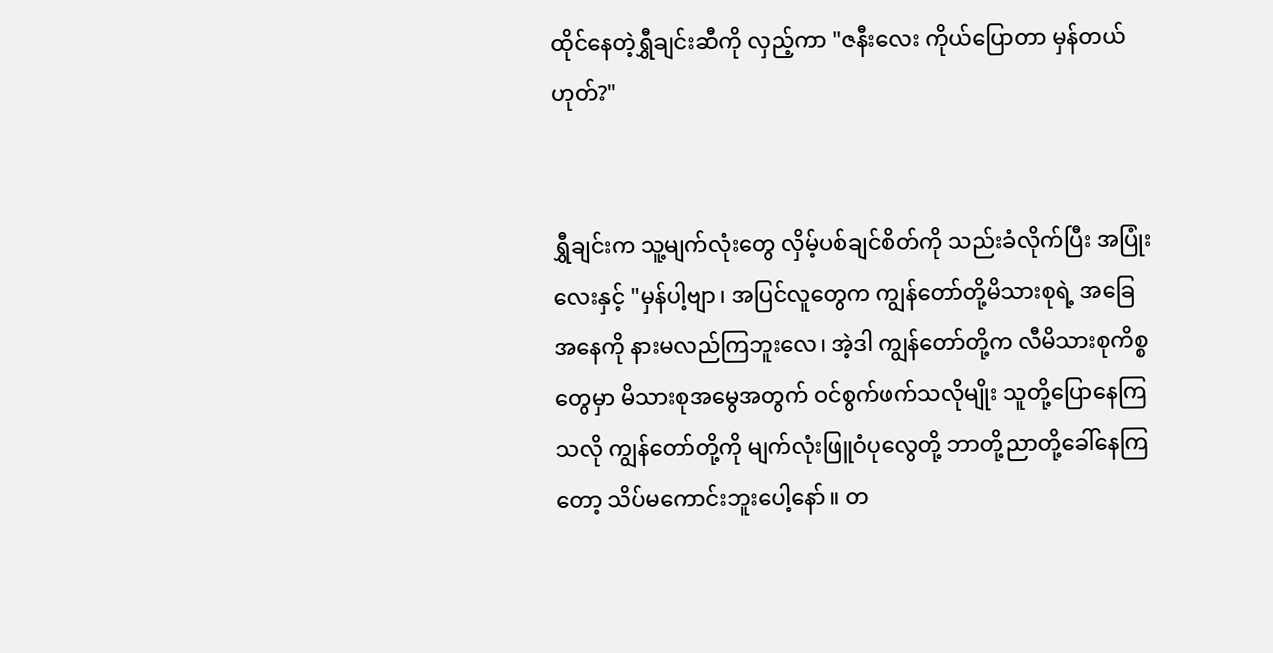ထိုင်နေတဲ့ရွှီချင်းဆီကို လှည့်ကာ "ဇနီးလေး ကိုယ်ပြောတာ မှန်တယ်ဟုတ်?"


ရွှီချင်းက သူ့မျက်လုံးတွေ လှိမ့်ပစ်ချင်စိတ်ကို သည်းခံလိုက်ပြီး အပြုံးလေးနှင့် "မှန်ပါ့ဗျာ၊ အပြင်လူတွေက ကျွန်တော်တို့မိသားစုရဲ့ အခြေအနေကို နားမလည်ကြဘူးလေ၊ အဲ့ဒါ ကျွန်တော်တို့က လီမိသားစုကိစ္စတွေမှာ မိသားစုအမွေအတွက် ဝင်စွက်ဖက်သလိုမျိုး သူတို့ပြောနေကြသလို ကျွန်တော်တို့ကို မျက်လုံးဖြူဝံပုလွေတို့ ဘာတို့ညာတို့ခေါ်နေကြတော့ သိပ်မကောင်းဘူးပေါ့နော်။ တ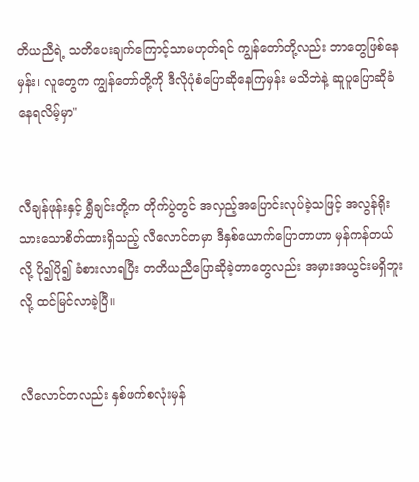တိယညီရဲ့ သတိပေးချက်ကြောင့်သာမဟုတ်ရင် ကျွန်တော်တို့လည်း ဘာတွေဖြစ်နေမှန်း၊ လူတွေက ကျွန်တော်တို့ကို ဒီလိုပုံစံပြောဆိုနေကြမှန်း မသိဘဲနဲ့ ဆူပူပြောဆိုခံနေရလိမ့်မှာ"


လီချန်ဖုန်းနှင့် ရွှီချင်းတို့က တိုက်ပွဲတွင် အလှည့်အပြောင်းလုပ်ခဲ့သဖြင့် အလွန်ရိုးသားသောစိတ်ထားရှိသည့် လီလောင်တမှာ ဒီနှစ်ယောက်ပြောတာဟာ မှန်ကန်တယ်လို့ ပို၍ပို၍ ခံစားလာရပြီး တတိယညီပြောဆိုခဲ့တာတွေလည်း အမှားအယွင်းမရှိဘူးလို့ ထင်မြင်လာခဲ့ပြီ။


လီလောင်တလည်း နှစ်ဖက်စလုံးမှန်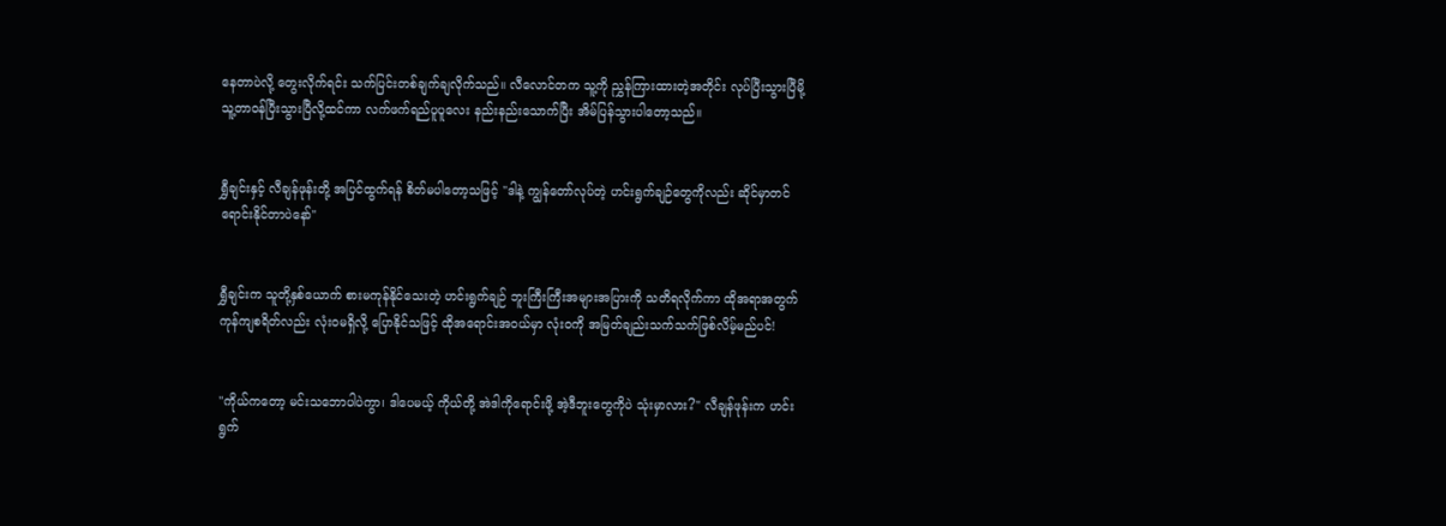နေတာပဲလို့ တွေးလိုက်ရင်း သက်ပြင်းတစ်ချက်ချလိုက်သည်။ လီလောင်တက သူ့ကို ညွှန်ကြားထားတဲ့အတိုင်း လုပ်ပြီးသွားပြီမို့ သူ့တာဝန်ပြီးသွားပြီလို့ထင်ကာ လက်ဖက်ရည်ပူပူလေး နည်းနည်းသောက်ပြီး အိမ်ပြန်သွားပါတော့သည်။


ရွှီချင်းနှင့် လီချန်ဖုန်းတို့ အပြင်ထွက်ရန် စိတ်မပါတော့သဖြင့် "ဒါနဲ့ ကျွန်တော်လုပ်တဲ့ ဟင်းရွက်ချဉ်တွေကိုလည်း ဆိုင်မှာတင်ရောင်းနိုင်တာပဲနော်"


ရွှီချင်းက သူတို့နှစ်ယောက် စားမကုန်နိုင်သေးတဲ့ ဟင်းရွက်ချဉ် ဘူးကြီးကြီးအများအပြားကို သတိရလိုက်ကာ ထိုအရာအတွက် ကုန်ကျစရိတ်လည်း လုံးဝမရှိလို့ ပြောနိုင်သဖြင့် ထိုအရောင်းအ၀ယ်မှာ လုံးဝကို အမြတ်ချည်းသက်သက်ဖြစ်လိမ့်မည်ပင်!


"ကိုယ်ကတော့ မင်းသဘောပါပဲကွာ၊ ဒါပေမယ့် ကိုယ်တို့ အဲဒါကိုရောင်းဖို့ အဲ့ဒီဘူးတွေကိုပဲ သုံးမှာလား?" လီချန်ဖုန်းက ဟင်းရွက်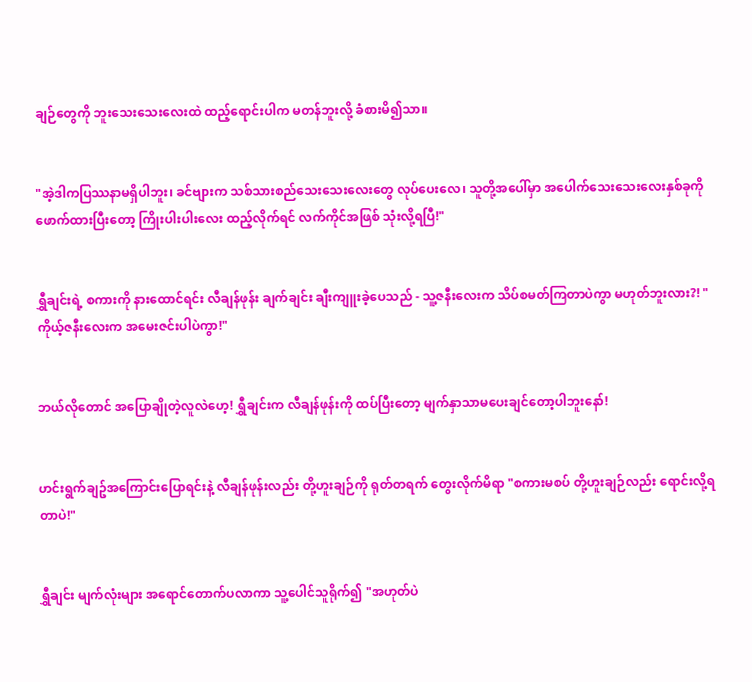ချဉ်တွေကို ဘူးသေးသေးလေးထဲ ထည့်ရောင်းပါက မတန်ဘူးလို့ ခံစားမိ၍သာ။


"အဲ့ဒါကပြဿနာမရှိပါဘူး၊ ခင်ဗျားက သစ်သားစည်သေးသေးလေးတွေ လုပ်ပေးလေ၊ သူတို့အပေါ်မှာ အပေါက်သေးသေးလေးနှစ်ခုကို ဖောက်ထားပြီးတော့ ကြိုးပါးပါးလေး ထည့်လိုက်ရင် လက်ကိုင်အဖြစ် သုံးလို့ရပြီ!"


ရွှီချင်းရဲ့ စကားကို နားထောင်ရင်း လီချန်ဖုန်း ချက်ချင်း ချီးကျူးခဲ့ပေသည် - သူ့ဇနီးလေးက သိပ်စမတ်ကြတာပဲကွာ မဟုတ်ဘူးလား?! "ကိုယ့်ဇနီးလေးက အမေးဇင်းပါပဲကွာ!"


ဘယ်လိုတောင် အပြောချိုတဲ့လူလဲဟေ့! ရွှီချင်းက လီချန်ဖုန်းကို ထပ်ပြီးတော့ မျက်နှာသာမပေးချင်တော့ပါဘူးနော်!


ဟင်းရွက်ချဥ်အကြောင်းပြောရင်းနဲ့ လီချန်ဖုန်းလည်း တို့ဟူးချဉ်ကို ရုတ်တရက် တွေးလိုက်မိရာ "စကားမစပ် တို့ဟူးချဉ်လည်း ရောင်းလို့ရတာပဲ!"


ရွှီချင်း မျက်လုံးများ အရောင်တောက်ပလာကာ သူ့ပေါင်သူရိုက်၍ "အဟုတ်ပဲ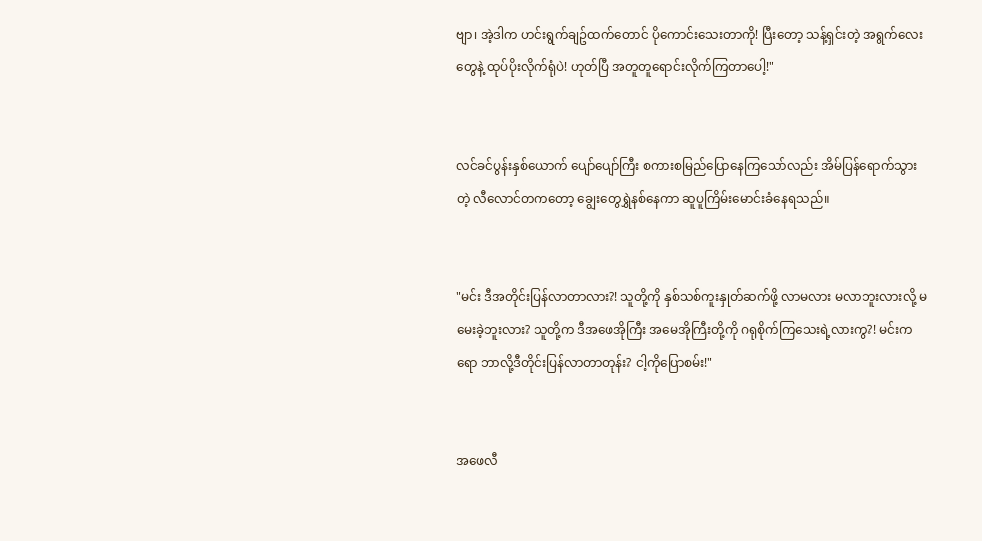ဗျာ၊ အဲ့ဒါက ဟင်းရွက်ချဥ်ထက်တောင် ပိုကောင်းသေးတာကို! ပြီးတော့ သန့်ရှင်းတဲ့ အရွက်လေးတွေနဲ့ ထုပ်ပိုးလိုက်ရုံပဲ! ဟုတ်ပြီ အတူတူရောင်းလိုက်ကြတာပေါ့!"


လင်ခင်ပွန်းနှစ်ယောက် ပျော်ပျော်ကြီး စကားစမြည်ပြောနေကြသော်လည်း အိမ်ပြန်ရောက်သွားတဲ့ လီလောင်တကတော့ ချွေးတွေရွှဲနစ်နေကာ ဆူပူကြိမ်းမောင်းခံနေရသည်။


"မင်း ဒီအတိုင်းပြန်လာတာလား?! သူတို့ကို နှစ်သစ်ကူးနှုတ်ဆက်ဖို့ လာမလား မလာဘူးလားလို့ မမေးခဲ့ဘူးလား? သူတို့က ဒီအဖေအိုကြီး အမေအိုကြီးတို့ကို ဂရုစိုက်ကြသေးရဲ့လားကွ?! မင်းကရော ဘာလို့ဒီတိုင်းပြန်လာတာတုန်း? ငါ့ကိုပြောစမ်း!"


အဖေလီ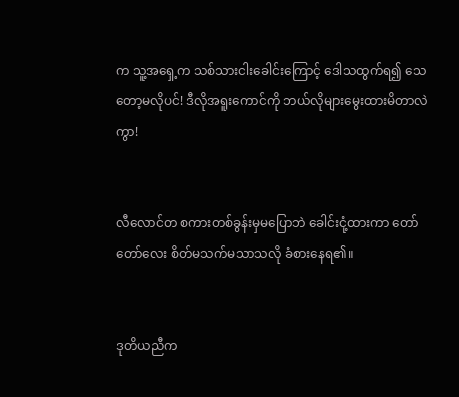က သူ့အရှေ့က သစ်သားငါးခေါင်းကြောင့် ဒေါသထွက်ရ၍ သေတော့မလိုပင်! ဒီလိုအရူးကောင်ကို ဘယ်လိုများမွေးထားမိတာလဲကွာ!


လီလောင်တ စကားတစ်ခွန်းမှမပြောဘဲ ခေါင်းငုံ့ထားကာ တော်တော်လေး စိတ်မသက်မသာသလို ခံစားနေရ၏။


ဒုတိယညီက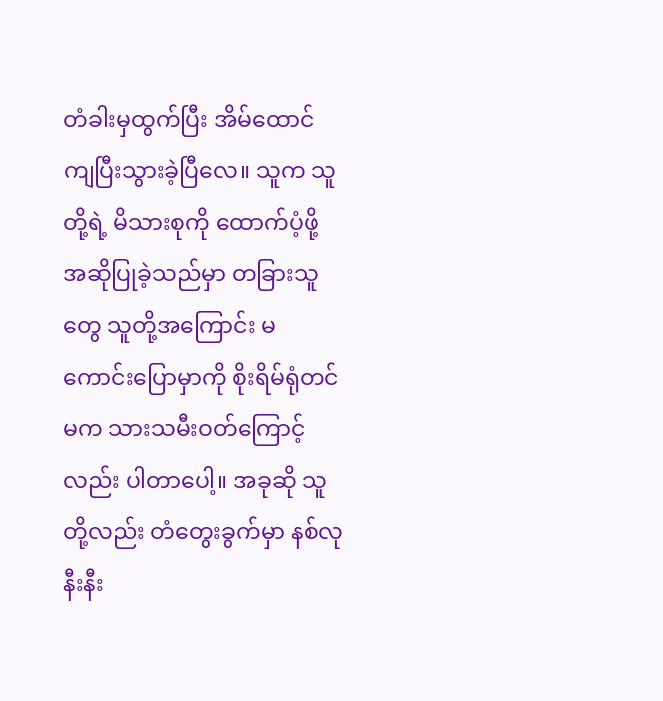တံခါးမှထွက်ပြီး အိမ်ထောင်ကျပြီးသွားခဲ့ပြီလေ။ သူက သူတို့ရဲ့ မိသားစုကို ထောက်ပံ့ဖို့ အဆိုပြုခဲ့သည်မှာ တခြားသူတွေ သူတို့အကြောင်း မကောင်းပြောမှာကို စိုးရိမ်ရုံတင်မက သားသမီးဝတ်ကြောင့်လည်း ပါတာပေါ့။ အခုဆို သူတို့လည်း တံတွေးခွက်မှာ နစ်လုနီးနီး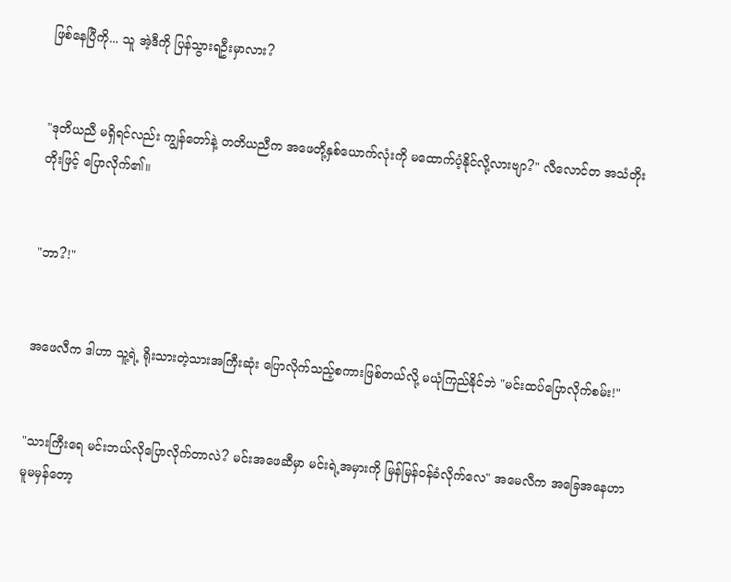ဖြစ်နေပြီကို... သူ အဲ့ဒီကို ပြန်သွားရဦးမှာလား?


"ဒုတိယညီ မရှိရင်လည်း ကျွန်တော်နဲ့ တတိယညီက အဖေတို့နှစ်ယောက်လုံးကို မထောက်ပံ့နိုင်လို့လားဗျာ?" လီလောင်တ အသံတိုးတိုးဖြင့် ပြောလိုက်၏။


"ဘာ?!"


အဖေလီက ဒါဟာ သူ့ရဲ့ ရိုးသားတဲ့သားအကြီးဆုံး ပြောလိုက်သည့်စကားဖြစ်တယ်လို့ မယုံကြည်နိုင်ဘဲ "မင်းထပ်ပြောလိုက်စမ်း!"


"သားကြီးရေ မင်းဘယ်လိုပြောလိုက်တာလဲ? မင်းအဖေဆီမှာ မင်းရဲ့အမှားကို မြန်မြန်ဝန်ခံလိုက်လေ" အမေလီက အခြေအနေဟာ မူမမှန်တော့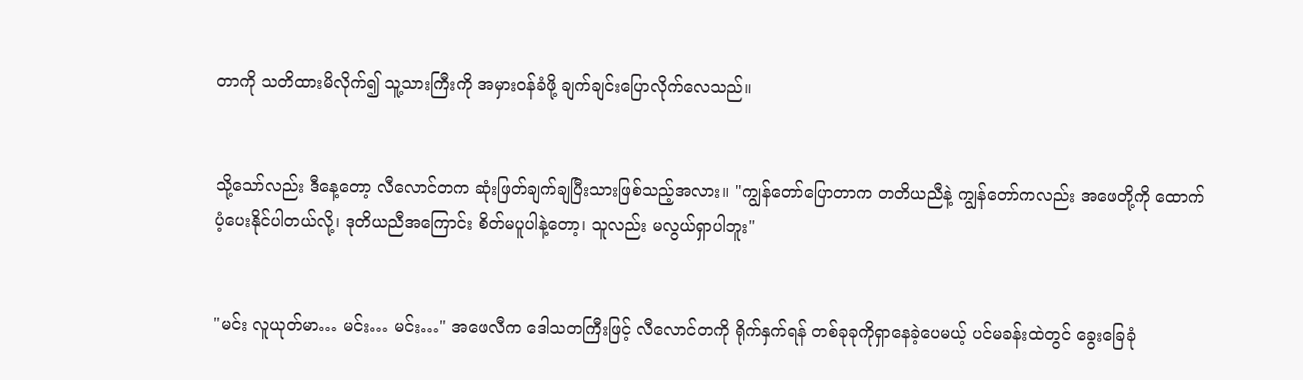တာကို သတိထားမိလိုက်၍ သူ့သားကြီးကို အမှားဝန်ခံဖို့ ချက်ချင်းပြောလိုက်လေသည်။


သို့သော်လည်း ဒီနေ့တော့ လီလောင်တက ဆုံးဖြတ်ချက်ချပြီးသားဖြစ်သည့်အလား။ "ကျွန်တော်ပြောတာက တတိယညီနဲ့ ကျွန်တော်ကလည်း အဖေတို့ကို ထောက်ပံ့ပေးနိုင်ပါတယ်လို့၊ ဒုတိယညီအကြောင်း စိတ်မပူပါနဲ့တော့၊ သူလည်း မလွယ်ရှာပါဘူး"


"မင်း လူယုတ်မာ… မင်း… မင်း…" အဖေလီက ဒေါသတကြီးဖြင့် လီလောင်တကို ရိုက်နှက်ရန် တစ်ခုခုကိုရှာနေခဲ့ပေမယ့် ပင်မခန်းထဲတွင် ခွေးခြေခုံ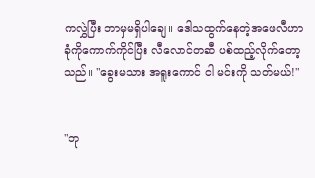ကလွှဲပြီး ဘာမှမရှိပါချေ။ ဒေါသထွက်နေတဲ့အဖေလီဟာ ခုံကိုကောက်ကိုင်ပြီး လီလောင်တဆီ ပစ်ထည့်လိုက်တော့သည်။ "ခွေးမသား အရူးကောင် ငါ မင်းကို သတ်မယ်!"


"ဘု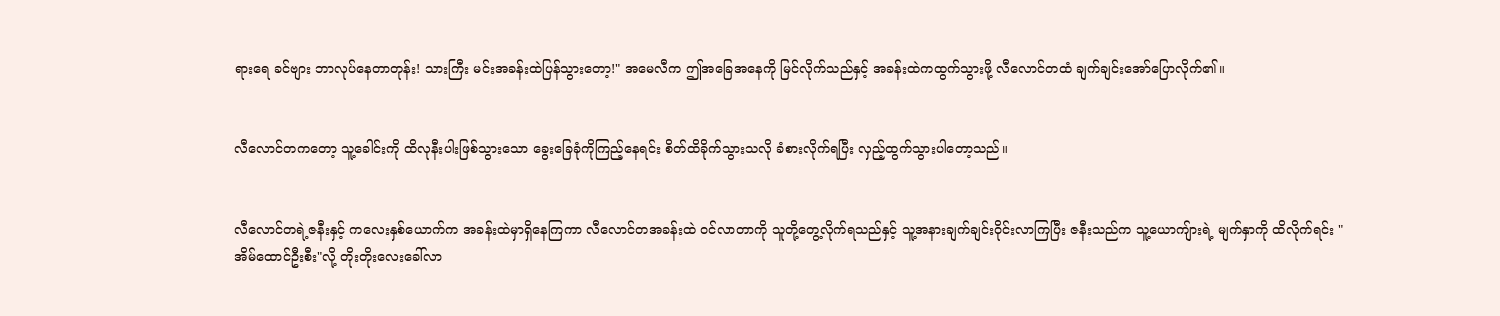ရားရေ ခင်ဗျား ဘာလုပ်နေတာတုန်း! သားကြီး မင်းအခန်းထဲပြန်သွားတော့!" အမေလီက ဤအခြေအနေကို မြင်လိုက်သည်နှင့် အခန်းထဲကထွက်သွားဖို့ လီလောင်တထံ ချက်ချင်းအော်ပြောလိုက်၏။


လီလောင်တကတော့ သူ့ခေါင်းကို ထိလုနီးပါးဖြစ်သွားသော ခွေးခြေခုံကိုကြည့်နေရင်း စိတ်ထိခိုက်သွားသလို ခံစားလိုက်ရပြီး လှည့်ထွက်သွားပါတော့သည်။


လီလောင်တရဲ့ဇနီးနှင့် ကလေးနှစ်ယောက်က အခန်းထဲမှာရှိနေကြကာ လီလောင်တအခန်းထဲ ဝင်လာတာကို သူတို့တွေ့လိုက်ရသည်နှင့် သူ့အနားချက်ချင်းဝိုင်းလာကြပြီး ဇနီးသည်က သူ့ယောကျ်ားရဲ့ မျက်နှာကို ထိလိုက်ရင်း "အိမ်ထောင်ဦးစီး"လို့ တိုးတိုးလေးခေါ်လာ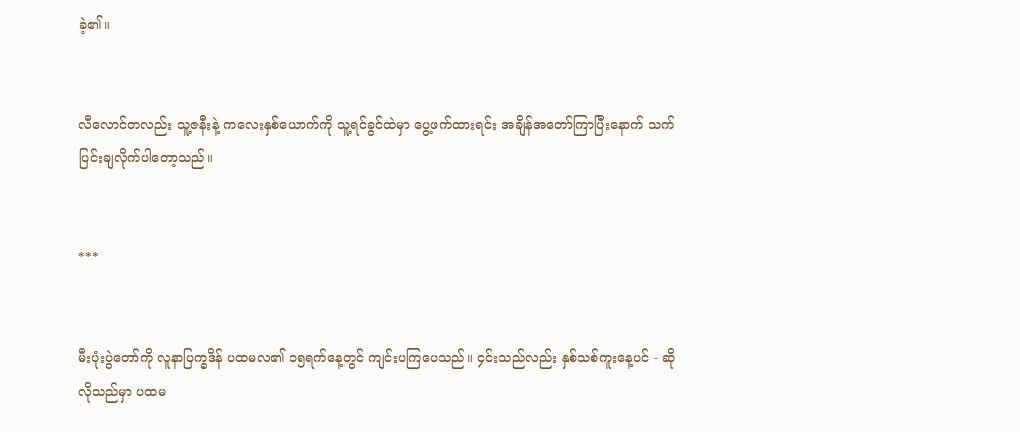ခဲ့၏။


လီလောင်တလည်း သူ့ဇနီးနဲ့ ကလေးနှစ်ယောက်ကို သူ့ရင်ခွင်ထဲမှာ ပွေ့ဖက်ထားရင်း အချိန်အတော်ကြာပြီးနောက် သက်ပြင်းချလိုက်ပါတော့သည်။


***


မီးပုံးပွဲတော်ကို လူနာပြက္ခဒိန် ပထမလ၏ ၁၅ရက်နေ့တွင် ကျင်းပကြပေသည်။ ၄င်းသည်လည်း နှစ်သစ်ကူးနေ့ပင် - ဆိုလိုသည်မှာ ပထမ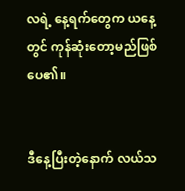လရဲ့ နေ့ရက်တွေက ယနေ့တွင် ကုန်ဆုံးတော့မည်ဖြစ်ပေ၏။


ဒီနေ့ပြီးတဲ့နောက် လယ်သ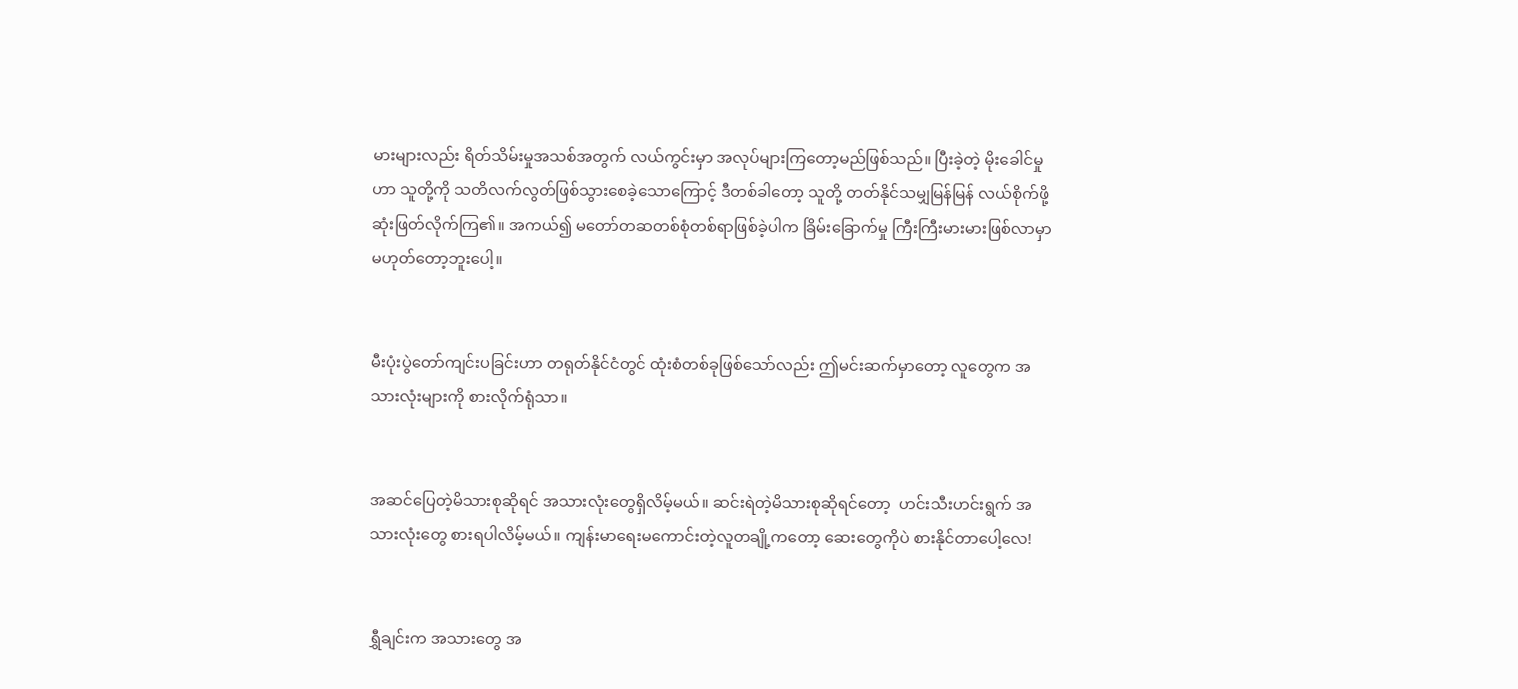မားများလည်း ရိတ်သိမ်းမှုအသစ်အတွက် လယ်ကွင်းမှာ အလုပ်များကြတော့မည်ဖြစ်သည်။ ပြီးခဲ့တဲ့ မိုးခေါင်မှုဟာ သူတို့ကို သတိလက်လွတ်ဖြစ်သွားစေခဲ့သောကြောင့် ဒီတစ်ခါတော့ သူတို့ တတ်နိုင်သမျှမြန်မြန် လယ်စိုက်ဖို့ ဆုံးဖြတ်လိုက်ကြ၏။ အကယ်၍ မတော်တဆတစ်စုံတစ်ရာဖြစ်ခဲ့ပါက ခြိမ်းခြောက်မှု ကြီးကြီးမားမားဖြစ်လာမှာ မဟုတ်တော့ဘူးပေါ့။


မီးပုံးပွဲတော်ကျင်းပခြင်းဟာ တရုတ်နိုင်ငံတွင် ထုံးစံတစ်ခုဖြစ်သော်လည်း ဤမင်းဆက်မှာတော့ လူတွေက အသားလုံးများကို စားလိုက်ရုံသာ။


အဆင်ပြေတဲ့မိသားစုဆိုရင် အသားလုံးတွေရှိလိမ့်မယ်။ ဆင်းရဲတဲ့မိသားစုဆိုရင်တော့  ဟင်းသီးဟင်းရွက် အသားလုံးတွေ စားရပါလိမ့်မယ်။ ကျန်းမာရေးမကောင်းတဲ့လူတချို့ကတော့ ဆေးတွေကိုပဲ စားနိုင်တာပေါ့လေ!


ရွှီချင်းက အသားတွေ အ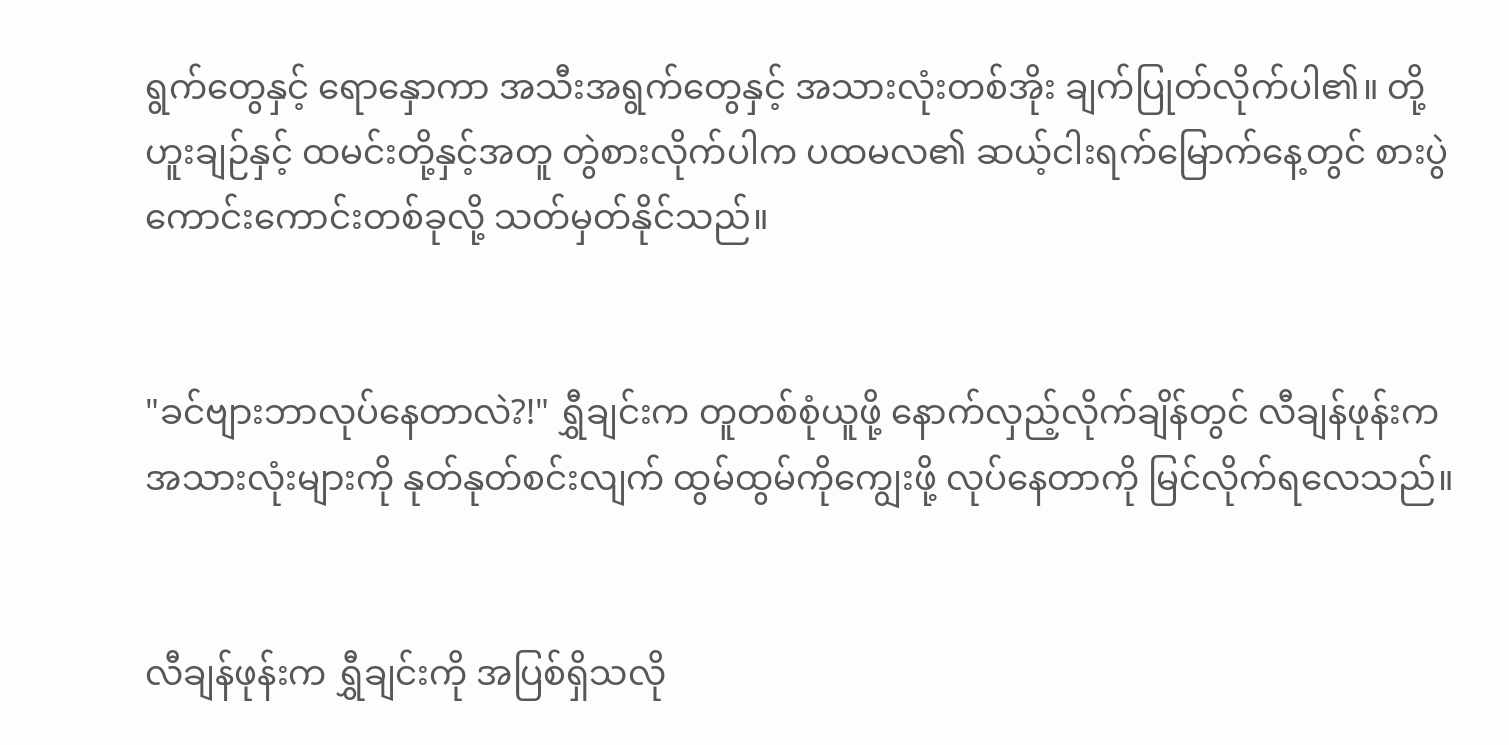ရွက်တွေနှင့် ရောနှောကာ အသီးအရွက်တွေနှင့် အသားလုံးတစ်အိုး ချက်ပြုတ်လိုက်ပါ၏။ တို့ဟူးချဉ်နှင့် ထမင်းတို့နှင့်အတူ တွဲစားလိုက်ပါက ပထမလ၏ ဆယ့်ငါးရက်မြောက်နေ့တွင် စားပွဲကောင်းကောင်းတစ်ခုလို့ သတ်မှတ်နိုင်သည်။


"ခင်ဗျားဘာလုပ်နေတာလဲ?!" ရွှီချင်းက တူတစ်စုံယူဖို့ နောက်လှည့်လိုက်ချိန်တွင် လီချန်ဖုန်းက အသားလုံးများကို နုတ်နုတ်စင်းလျက် ထွမ်ထွမ်ကိုကျွေးဖို့ လုပ်နေတာကို မြင်လိုက်ရလေသည်။


လီချန်ဖုန်းက ရွှီချင်းကို အပြစ်ရှိသလို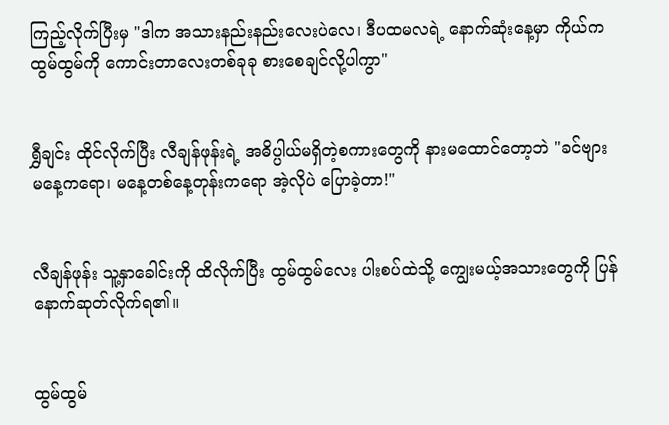ကြည့်လိုက်ပြီးမှ "ဒါက အသားနည်းနည်းလေးပဲလေ၊ ဒီပထမလရဲ့ နောက်ဆုံးနေ့မှာ ကိုယ်က ထွမ်ထွမ်ကို ကောင်းတာလေးတစ်ခုခု စားစေချင်လို့ပါကွာ"


ရွှီချင်း ထိုင်လိုက်ပြီး လီချန်ဖုန်းရဲ့ အဓိပ္ပါယ်မရှိတဲ့စကားတွေကို နားမထောင်တော့ဘဲ "ခင်ဗျား မနေ့ကရော၊ မနေ့တစ်နေ့တုန်းကရော အဲ့လိုပဲ ပြောခဲ့တာ!"


လီချန်ဖုန်း သူ့နှာခေါင်းကို ထိလိုက်ပြီး ထွမ်ထွမ်လေး ပါးစပ်ထဲသို့ ကျွေးမယ့်အသားတွေကို ပြန်နောက်ဆုတ်လိုက်ရ၏။


ထွမ်ထွမ်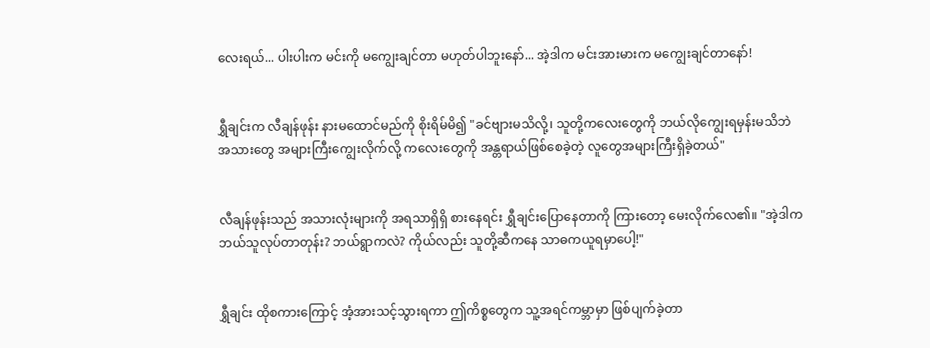လေးရယ်... ပါးပါးက မင်းကို မကျွေးချင်တာ မဟုတ်ပါဘူးနော်... အဲ့ဒါက မင်းအားမားက မကျွေးချင်တာနော်!


ရွှီချင်းက လီချန်ဖုန်း နားမထောင်မည်ကို စိုးရိမ်မိ၍ "ခင်ဗျားမသိလို့၊ သူတို့ကလေးတွေကို ဘယ်လိုကျွေးရမှန်းမသိဘဲ အသားတွေ အများကြီးကျွေးလိုက်လို့ ကလေးတွေကို အန္တရာယ်ဖြစ်စေခဲ့တဲ့ လူတွေအများကြီးရှိခဲ့တယ်"


လီချန်ဖုန်းသည် အသားလုံးများကို အရသာရှိရှိ စားနေရင်း ရွှီချင်းပြောနေတာကို ကြားတော့ မေးလိုက်လေ၏။ "အဲ့ဒါက ဘယ်သူလုပ်တာတုန်း? ဘယ်ရွာကလဲ? ကိုယ်လည်း သူတို့ဆီကနေ သာဓကယူရမှာပေါ့!"


ရွှီချင်း ထိုစကားကြောင့် အံ့အားသင့်သွားရကာ ဤကိစ္စတွေက သူ့အရင်ကမ္ဘာမှာ ဖြစ်ပျက်ခဲ့တာ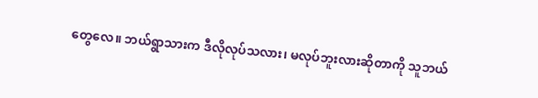တွေလေ။ ဘယ်ရွာသားက ဒီလိုလုပ်သလား၊ မလုပ်ဘူးလားဆိုတာကို သူဘယ်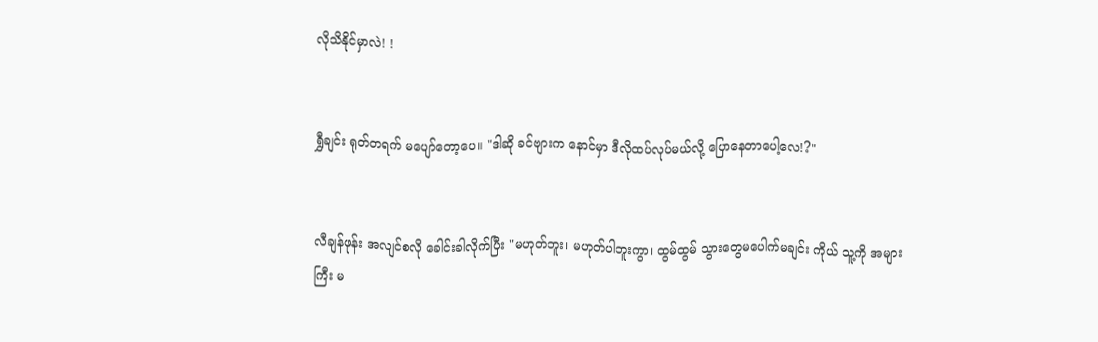လိုသိနိုင်မှာလဲ! !


ရွှီချင်း ရုတ်တရက် မပျော်တော့ပေ။ "ဒါဆို ခင်ဗျားက နောင်မှာ ဒီလိုထပ်လုပ်မယ်လို့ ပြောနေတာပေါ့လေ!?"


လီချန်ဖုန်း အလျင်စလို ခေါင်းခါလိုက်ပြီး "မဟုတ်ဘူး၊ မဟုတ်ပါဘူးကွာ၊ ထွမ်ထွမ် သွားတွေမပေါက်မချင်း ကိုယ် သူ့ကို အများကြီး မ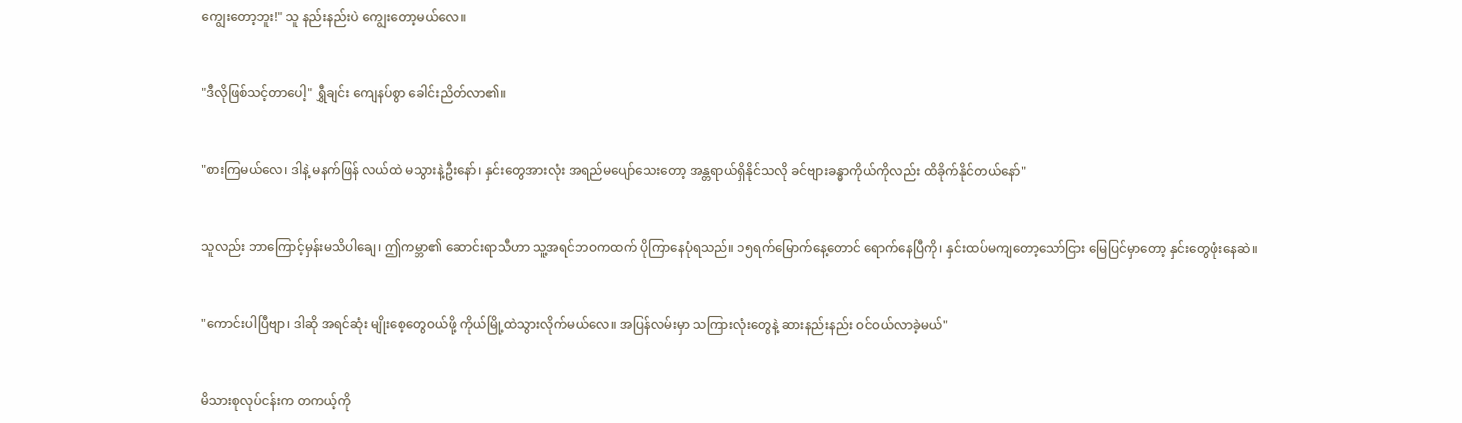ကျွေးတော့ဘူး!" သူ နည်းနည်းပဲ ကျွေးတော့မယ်လေ။


"ဒီလိုဖြစ်သင့်တာပေါ့" ရွှီချင်း ကျေနပ်စွာ ခေါင်းညိတ်လာ၏။


"စားကြမယ်လေ၊ ဒါနဲ့ မနက်ဖြန် လယ်ထဲ မသွားနဲ့ဦးနော်၊ နှင်းတွေအားလုံး အရည်မပျော်သေးတော့ အန္တရာယ်ရှိနိုင်သလို ခင်ဗျားခန္ဓာကိုယ်ကိုလည်း ထိခိုက်နိုင်တယ်နော်"


သူလည်း ဘာကြောင့်မှန်းမသိပါချေ၊ ဤကမ္ဘာ၏ ဆောင်းရာသီဟာ သူ့အရင်ဘဝကထက် ပိုကြာနေပုံရသည်။ ၁၅ရက်မြောက်နေ့တောင် ရောက်နေပြီကို၊ နှင်းထပ်မကျတော့သော်ငြား မြေပြင်မှာတော့ နှင်းတွေဖုံးနေဆဲ။


"ကောင်းပါပြီဗျာ၊ ဒါဆို အရင်ဆုံး မျိုးစေ့တွေဝယ်ဖို့ ကိုယ်မြို့ထဲသွားလိုက်မယ်လေ။ အပြန်လမ်းမှာ သကြားလုံးတွေနဲ့ ဆားနည်းနည်း ဝင်ဝယ်လာခဲ့မယ်"


မိသားစုလုပ်ငန်းက တကယ့်ကို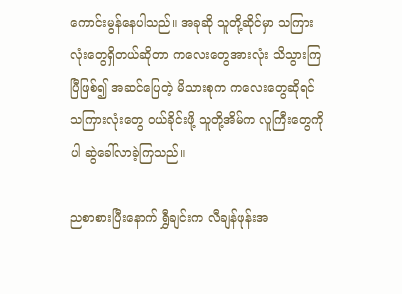ကောင်းမွန်နေပါသည်။ အခုဆို သူတို့ဆိုင်မှာ သကြားလုံးတွေရှိတယ်ဆိုတာ ကလေးတွေအားလုံး သိသွားကြပြီဖြစ်၍ အဆင်ပြေတဲ့ မိသားစုက ကလေးတွေဆိုရင် သကြားလုံးတွေ ဝယ်ခိုင်းဖို့ သူတို့အိမ်က လူကြီးတွေကိုပါ ဆွဲခေါ်လာခဲ့ကြသည်။

ညစာစားပြီးနောက် ရွှီချင်းက လီချန်ဖုန်းအ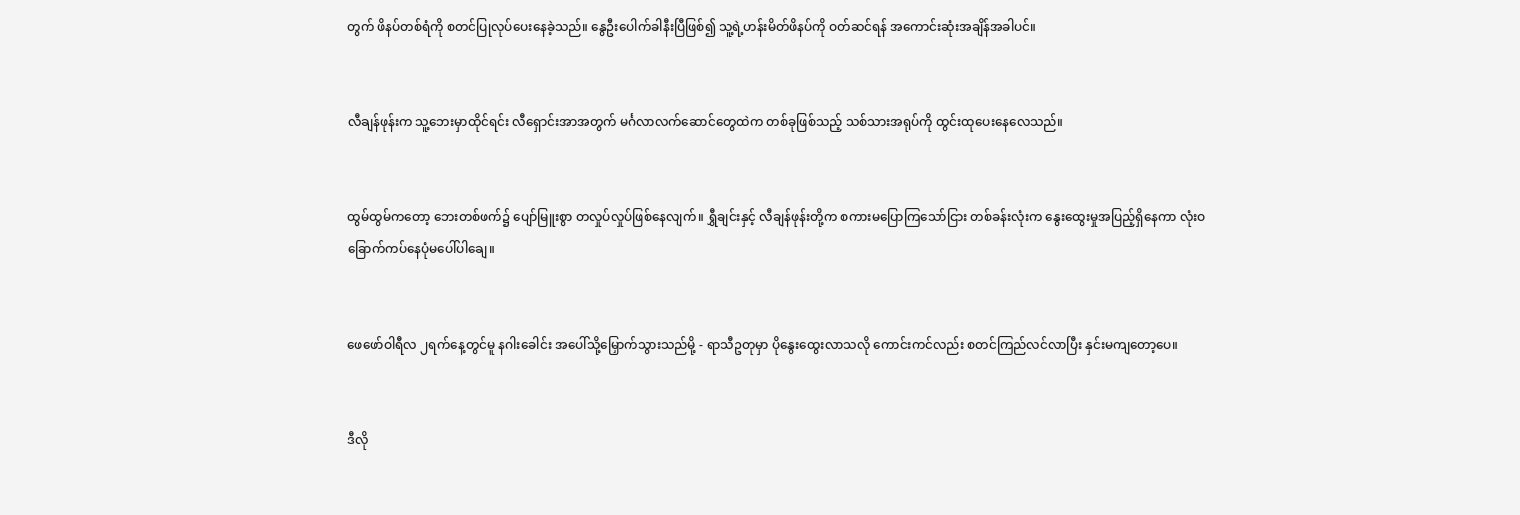တွက် ဖိနပ်တစ်ရံကို စတင်ပြုလုပ်ပေးနေခဲ့သည်။ နွေဦးပေါက်ခါနီးပြီဖြစ်၍ သူ့ရဲ့ဟန်းမိတ်ဖိနပ်ကို ဝတ်ဆင်ရန် အကောင်းဆုံးအချိန်အခါပင်။


လီချန်ဖုန်းက သူ့ဘေးမှာထိုင်ရင်း လီရှောင်းအာအတွက် မင်္ဂလာလက်ဆောင်တွေထဲက တစ်ခုဖြစ်သည့် သစ်သားအရုပ်ကို ထွင်းထုပေးနေလေသည်။


ထွမ်ထွမ်ကတော့ ဘေးတစ်ဖက်၌ ပျော်မြူးစွာ တလှုပ်လှုပ်ဖြစ်နေလျက်။ ရွှီချင်းနှင့် လီချန်ဖုန်းတို့က စကားမပြောကြသော်ငြား တစ်ခန်းလုံးက နွေးထွေးမှုအပြည့်ရှိနေကာ လုံးဝခြောက်ကပ်နေပုံမပေါ်ပါချေ။


ဖေဖော်ဝါရီလ ၂ရက်နေ့တွင်မူ နဂါးခေါင်း အပေါ်သို့မြှောက်သွားသည်မို့ - ရာသီဥတုမှာ ပိုနွေးထွေးလာသလို ကောင်းကင်လည်း စတင်ကြည်လင်လာပြီး နှင်းမကျတော့ပေ။


ဒီလို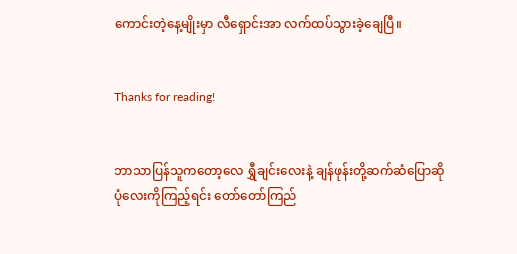ကောင်းတဲ့နေ့မျိုးမှာ လီရှောင်းအာ လက်ထပ်သွားခဲ့ချေပြီ။


Thanks for reading!


ဘာသာပြန်သူကတော့လေ ရွှီချင်းလေးနဲ့ ချန်ဖုန်းတို့ဆက်ဆံပြောဆိုပုံလေးကိုကြည့်ရင်း တော်တော်ကြည်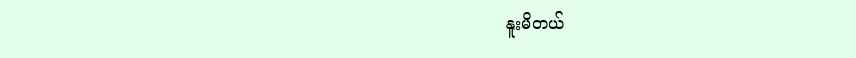နူးမိတယ်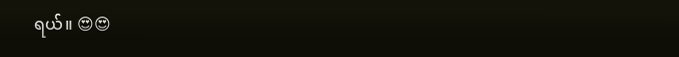ရယ်။ 😍😍